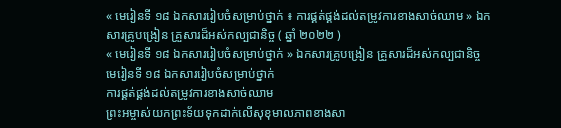« មេរៀនទី ១៨ ឯកសាររៀបចំសម្រាប់ថ្នាក់ ៖ ការផ្គត់ផ្គង់ដល់តម្រូវការខាងសាច់ឈាម » ឯកសារគ្រូបង្រៀន គ្រួសារដ៏អស់កល្បជានិច្ច ( ឆ្នាំ ២០២២ )
« មេរៀនទី ១៨ ឯកសាររៀបចំសម្រាប់ថ្នាក់ » ឯកសារគ្រូបង្រៀន គ្រួសារដ៏អស់កល្បជានិច្ច
មេរៀនទី ១៨ ឯកសាររៀបចំសម្រាប់ថ្នាក់
ការផ្គត់ផ្គង់ដល់តម្រូវការខាងសាច់ឈាម
ព្រះអម្ចាស់យកព្រះទ័យទុកដាក់លើសុខុមាលភាពខាងសា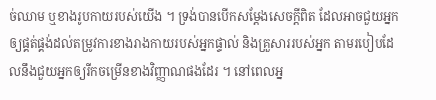ច់ឈាម ឬខាងរូបកាយរបស់យើង ។ ទ្រង់បានបើកសម្ដែងសេចក្ដីពិត ដែលអាចជួយអ្នកឲ្យផ្គត់ផ្គង់ដល់តម្រូវការខាងរាងកាយរបស់អ្នកផ្ទាល់ និងគ្រួសាររបស់អ្នក តាមរបៀបដែលនឹងជួយអ្នកឲ្យរីកចម្រើនខាងវិញ្ញាណផងដែរ ។ នៅពេលអ្ន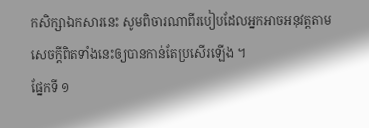កសិក្សាឯកសារនេះ សូមពិចារណាពីរបៀបដែលអ្នកអាចអនុវត្តតាមសេចក្ដីពិតទាំងនេះឲ្យបានកាន់តែប្រសើរឡើង ។
ផ្នែកទី ១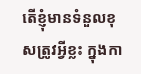តើខ្ញុំមានទំនួលខុសត្រូវអ្វីខ្លះ ក្នុងកា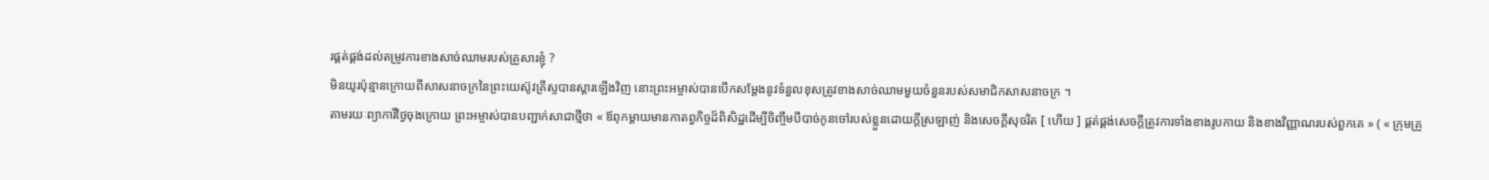រផ្គត់ផ្គង់ដល់តម្រូវការខាងសាច់ឈាមរបស់គ្រួសារខ្ញុំ ?
មិនយូរប៉ុន្មានក្រោយពីសាសនាចក្រនៃព្រះយេស៊ូវគ្រីស្ទបានស្ដារឡើងវិញ នោះព្រះអម្ចាស់បានបើកសម្ដែងនូវទំនួលខុសត្រូវខាងសាច់ឈាមមួយចំនួនរបស់សមាជិកសាសនាចក្រ ។
តាមរយៈព្យាការីថ្ងៃចុងក្រោយ ព្រះអម្ចាស់បានបញ្ជាក់សាជាថ្មីថា « ឪពុកម្ដាយមានកាតព្វកិច្ចដ៏ពិសិដ្ឋដើម្បីចិញ្ចឹមបីបាច់កូនចៅរបស់ខ្លួនដោយក្ដីស្រឡាញ់ និងសេចក្ដីសុចរិត [ ហើយ ] ផ្គត់ផ្គង់សេចក្ដីត្រូវការទាំងខាងរូបកាយ និងខាងវិញ្ញាណរបស់ពួកគេ » ( « ក្រុមគ្រួ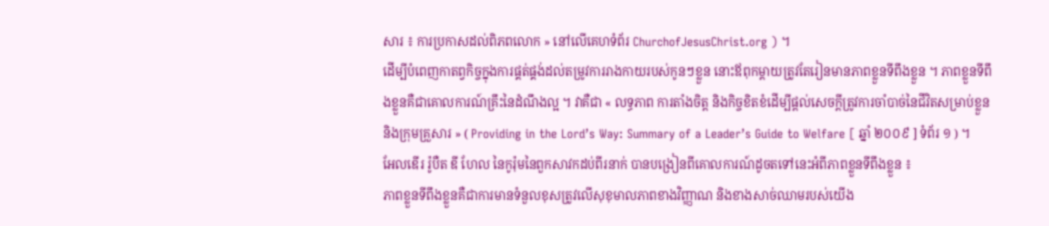សារ ៖ ការប្រកាសដល់ពិភពលោក » នៅលើគេហទំព័រ ChurchofJesusChrist.org ) ។
ដើម្បីបំពេញកាតព្វកិច្ចក្នុងការផ្គត់ផ្គង់ដល់តម្រូវការរាងកាយរបស់កូនៗខ្លួន នោះឪពុកម្ដាយត្រូវតែរៀនមានភាពខ្លួនទីពឹងខ្លួន ។ ភាពខ្លួនទីពឹងខ្លួនគឺជាគោលការណ៍គ្រឹះនៃដំណឹងល្អ ។ វាគឺជា « លទ្ធភាព ការតាំងចិត្ត និងកិច្ចខិតខំដើម្បីផ្តល់សេចក្តីត្រូវការចាំបាច់នៃជីវិតសម្រាប់ខ្លួន និងក្រុមគ្រួសារ » ( Providing in the Lord’s Way: Summary of a Leader’s Guide to Welfare [ ឆ្នាំ ២០០៩ ] ទំព័រ ១ ) ។
អែលឌើរ រ៉ូបឺត ឌី ហែល នៃកូរ៉ុមនៃពួកសាវកដប់ពីរនាក់ បានបង្រៀនពីគោលការណ៍ដូចតទៅនេះអំពីភាពខ្លួនទីពឹងខ្លួន ៖
ភាពខ្លួនទីពឹងខ្លួនគឺជាការមានទំនួលខុសត្រូវលើសុខុមាលភាពខាងវិញ្ញាណ និងខាងសាច់ឈាមរបស់យើង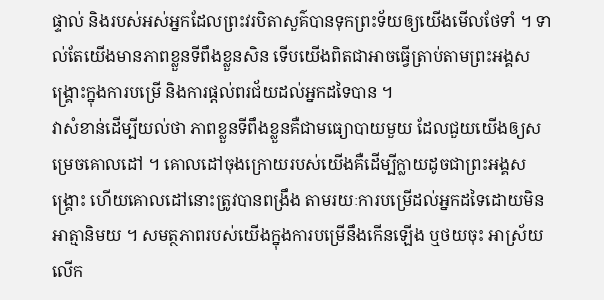ផ្ទាល់ និងរបស់អស់អ្នកដែលព្រះវរបិតាសួគ៌បានទុកព្រះទ័យឲ្យយើងមើលថែទាំ ។ ទាល់តែយើងមានភាពខ្លួនទីពឹងខ្លួនសិន ទើបយើងពិតជាអាចធ្វើត្រាប់តាមព្រះអង្គសង្រ្គោះក្នុងការបម្រើ និងការផ្ដល់ពរជ័យដល់អ្នកដទៃបាន ។
វាសំខាន់ដើម្បីយល់ថា ភាពខ្លួនទីពឹងខ្លួនគឺជាមធ្យោបាយមួយ ដែលជួយយើងឲ្យសម្រេចគោលដៅ ។ គោលដៅចុងក្រោយរបស់យើងគឺដើម្បីក្លាយដូចជាព្រះអង្គសង្គ្រោះ ហើយគោលដៅនោះត្រូវបានពង្រឹង តាមរយៈការបម្រើដល់អ្នកដទៃដោយមិនអាត្មានិមយ ។ សមត្ថភាពរបស់យើងក្នុងការបម្រើនឹងកើនឡើង ឬថយចុះ អាស្រ័យលើក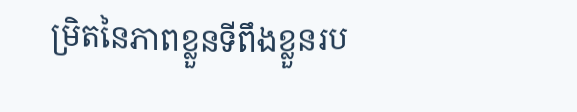ម្រិតនៃភាពខ្លួនទីពឹងខ្លួនរប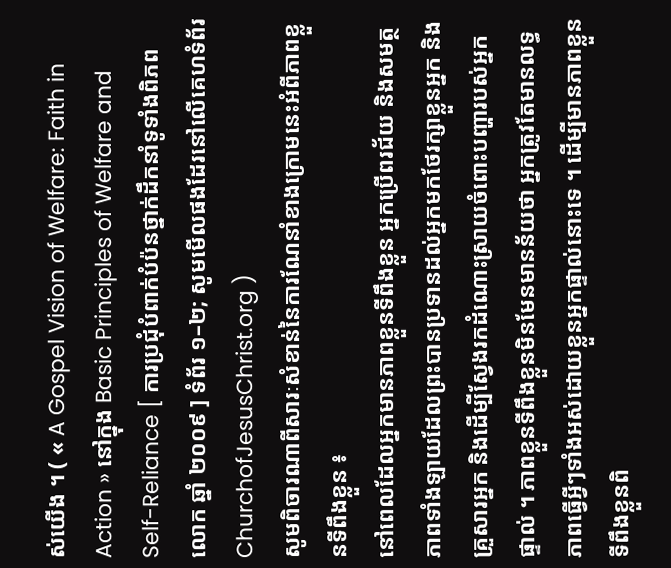ស់យើង ។ ( « A Gospel Vision of Welfare: Faith in Action » នៅក្នុង Basic Principles of Welfare and Self-Reliance [ ការប្រជុំបំពាក់បំប៉នថ្នាក់ដឹកនាំទូទាំងពិភពលោក ឆ្នាំ ២០០៩ ] ទំព័រ ១–២; សូមមើលផងដែរនៅលើគេហទំព័រ ChurchofJesusChrist.org )
សូមពិចារណាពីសារៈសំខាន់នៃការណែនាំខាងក្រោមនេះអំពីភាពខ្លួនទីពឹងខ្លួន ៖
នៅពេលដែលអ្នកមានភាពខ្លួនទីពឹងខ្លួន អ្នកប្រើពរជ័យ និងសមត្ថភាពទាំងឡាយដែលព្រះបានប្រទានដល់អ្នកមកថែរក្សាខ្លួនអ្នក និងគ្រួសារអ្នក និងដើម្បីស្វែងរកដំណោះស្រាយចំពោះបញ្ហារបស់អ្នកផ្ទាល់ ។ ភាពខ្លួនទីពឹងខ្លួនមិនមែនមានន័យថា អ្នកត្រូវតែមានលទ្ធភាពធ្វើអ្វីៗទាំងអស់ដោយខ្លួនអ្នកផ្ទាល់នោះទេ ។ ដើម្បីមានភាពខ្លួនទីពឹងខ្លួនពិ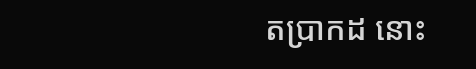តប្រាកដ នោះ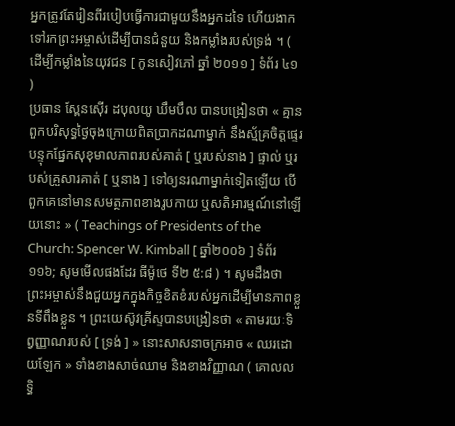អ្នកត្រូវតែរៀនពីរបៀបធ្វើការជាមួយនឹងអ្នកដទៃ ហើយងាកទៅរកព្រះអម្ចាស់ដើម្បីបានជំនួយ និងកម្លាំងរបស់ទ្រង់ ។ ( ដើម្បីកម្លាំងនៃយុវជន [ កូនសៀវភៅ ឆ្នាំ ២០១១ ] ទំព័រ ៤១ )
ប្រធាន ស្ពែនស៊ើរ ដបុលយូ ឃឹមបឹល បានបង្រៀនថា « គ្មានពួកបរិសុទ្ធថ្ងៃចុងក្រោយពិតប្រាកដណាម្នាក់ នឹងស្ម័គ្រចិត្តផ្ទេរបន្ទុកផ្នែកសុខុមាលភាពរបស់គាត់ [ ឬរបស់នាង ] ផ្ទាល់ ឬរបស់គ្រួសារគាត់ [ ឬនាង ] ទៅឲ្យនរណាម្នាក់ទៀតឡើយ បើពួកគេនៅមានសមត្ថភាពខាងរូបកាយ ឬសតិអារម្មណ៍នៅឡើយនោះ » ( Teachings of Presidents of the Church: Spencer W. Kimball [ ឆ្នាំ២០០៦ ] ទំព័រ ១១៦; សូមមើលផងដែរ ធីម៉ូថេ ទី២ ៥:៨ ) ។ សូមដឹងថា ព្រះអម្ចាស់នឹងជួយអ្នកក្នុងកិច្ចខិតខំរបស់អ្នកដើម្បីមានភាពខ្លួនទីពឹងខ្លួន ។ ព្រះយេស៊ូវគ្រីស្ទបានបង្រៀនថា « តាមរយៈទិព្វញ្ញាណរបស់ [ ទ្រង់ ] » នោះសាសនាចក្រអាច « ឈរដោយឡែក » ទាំងខាងសាច់ឈាម និងខាងវិញ្ញាណ ( គោលលទ្ធិ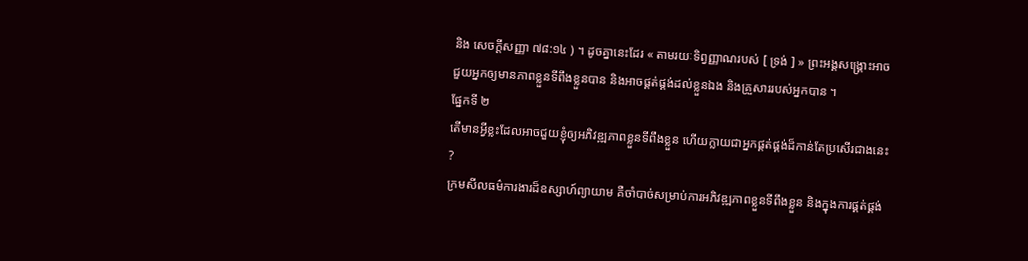និង សេចក្ដីសញ្ញា ៧៨:១៤ ) ។ ដូចគ្នានេះដែរ « តាមរយៈទិព្វញ្ញាណរបស់ [ ទ្រង់ ] » ព្រះអង្គសង្គ្រោះអាចជួយអ្នកឲ្យមានភាពខ្លួនទីពឹងខ្លួនបាន និងអាចផ្គត់ផ្គង់ដល់ខ្លួនឯង និងគ្រួសាររបស់អ្នកបាន ។
ផ្នែកទី ២
តើមានអ្វីខ្លះដែលអាចជួយខ្ញុំឲ្យអភិវឌ្ឍភាពខ្លួនទីពឹងខ្លួន ហើយក្លាយជាអ្នកផ្គត់ផ្គង់ដ៏កាន់តែប្រសើរជាងនេះ ?
ក្រមសីលធម៌ការងារដ៏ឧស្សាហ៍ព្យាយាម គឺចាំបាច់សម្រាប់ការអភិវឌ្ឍភាពខ្លួនទីពឹងខ្លួន និងក្នុងការផ្គត់ផ្គង់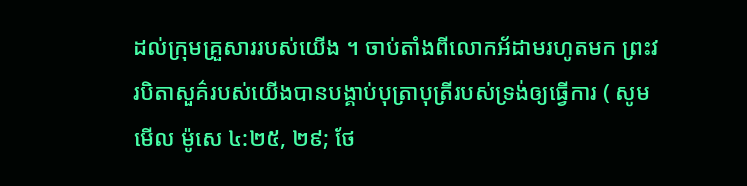ដល់ក្រុមគ្រួសាររបស់យើង ។ ចាប់តាំងពីលោកអ័ដាមរហូតមក ព្រះវរបិតាសួគ៌របស់យើងបានបង្គាប់បុត្រាបុត្រីរបស់ទ្រង់ឲ្យធ្វើការ ( សូមមើល ម៉ូសេ ៤:២៥, ២៩; ថែ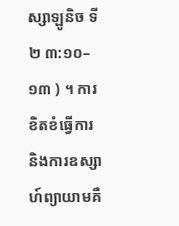ស្សាឡូនិច ទី២ ៣:១០–១៣ ) ។ ការខិតខំធ្វើការ និងការឧស្សាហ៍ព្យាយាមគឺ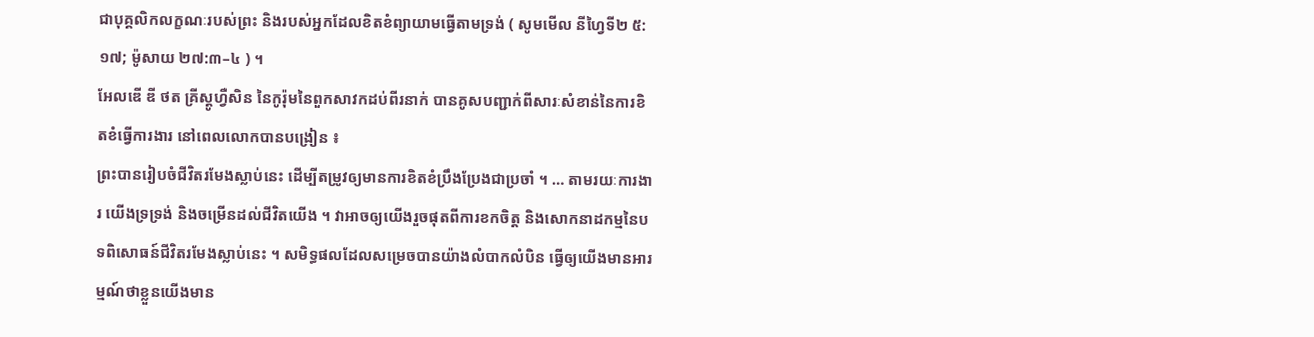ជាបុគ្គលិកលក្ខណៈរបស់ព្រះ និងរបស់អ្នកដែលខិតខំព្យាយាមធ្វើតាមទ្រង់ ( សូមមើល នីហ្វៃទី២ ៥:១៧; ម៉ូសាយ ២៧:៣–៤ ) ។
អែលឌើ ឌី ថត គ្រីស្តូហ្វឺសិន នៃកូរ៉ុមនៃពួកសាវកដប់ពីរនាក់ បានគូសបញ្ជាក់ពីសារៈសំខាន់នៃការខិតខំធ្វើការងារ នៅពេលលោកបានបង្រៀន ៖
ព្រះបានរៀបចំជីវិតរមែងស្លាប់នេះ ដើម្បីតម្រូវឲ្យមានការខិតខំប្រឹងប្រែងជាប្រចាំ ។ … តាមរយៈការងារ យើងទ្រទ្រង់ និងចម្រើនដល់ជីវិតយើង ។ វាអាចឲ្យយើងរួចផុតពីការខកចិត្ត និងសោកនាដកម្មនៃបទពិសោធន៍ជីវិតរមែងស្លាប់នេះ ។ សមិទ្ធផលដែលសម្រេចបានយ៉ាងលំបាកលំបិន ធ្វើឲ្យយើងមានអារម្មណ៍ថាខ្លួនយើងមាន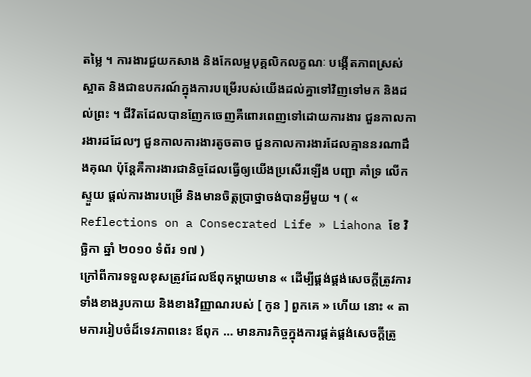តម្លៃ ។ ការងារជួយកសាង និងកែលម្អបុគ្គលិកលក្ខណៈ បង្កើតភាពស្រស់ស្អាត និងជាឧបករណ៍ក្នុងការបម្រើរបស់យើងដល់គ្នាទៅវិញទៅមក និងដល់ព្រះ ។ ជីវិតដែលបានញែកចេញគឺពោរពេញទៅដោយការងារ ជួនកាលការងារដដែលៗ ជួនកាលការងារតូចតាច ជួនកាលការងារដែលគ្មាននរណាដឹងគុណ ប៉ុន្ដែគឺការងារជានិច្ចដែលធ្វើឲ្យយើងប្រសើរឡើង បញ្ជា គាំទ្រ លើកស្ទួយ ផ្ដល់ការងារបម្រើ និងមានចិត្តប្រាថ្នាចង់បានអ្វីមួយ ។ ( « Reflections on a Consecrated Life » Liahona ខែ វិច្ឆិកា ឆ្នាំ ២០១០ ទំព័រ ១៧ )
ក្រៅពីការទទួលខុសត្រូវដែលឪពុកម្តាយមាន « ដើម្បីផ្គង់ផ្គង់សេចក្ដីត្រូវការទាំងខាងរូបកាយ និងខាងវិញ្ញាណរបស់ [ កូន ] ពួកគេ » ហើយ នោះ « តាមការរៀបចំដ៏ទេវភាពនេះ ឪពុក … មានភារកិច្ចក្នុងការផ្គត់ផ្គង់សេចក្ដីត្រូ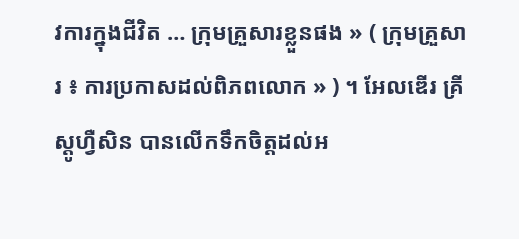វការក្នុងជីវិត … ក្រុមគ្រួសារខ្លួនផង » ( ក្រុមគ្រួសារ ៖ ការប្រកាសដល់ពិភពលោក » ) ។ អែលឌើរ គ្រីស្តូហ្វឺសិន បានលើកទឹកចិត្តដល់អ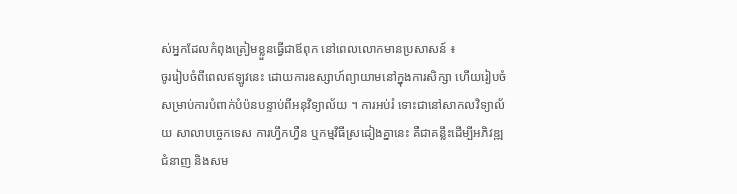ស់អ្នកដែលកំពុងត្រៀមខ្លួនធ្វើជាឪពុក នៅពេលលោកមានប្រសាសន៍ ៖
ចូររៀបចំពីពេលឥឡូវនេះ ដោយការឧស្សាហ៍ព្យាយាមនៅក្នុងការសិក្សា ហើយរៀបចំសម្រាប់ការបំពាក់បំប៉នបន្ទាប់ពីអនុវិទ្យាល័យ ។ ការអប់រំ ទោះជានៅសាកលវិទ្យាល័យ សាលាបច្ចេកទេស ការហ្វឹកហ្វឺន ឬកម្មវិធីស្រដៀងគ្នានេះ គឺជាគន្លឹះដើម្បីអភិវឌ្ឍជំនាញ និងសម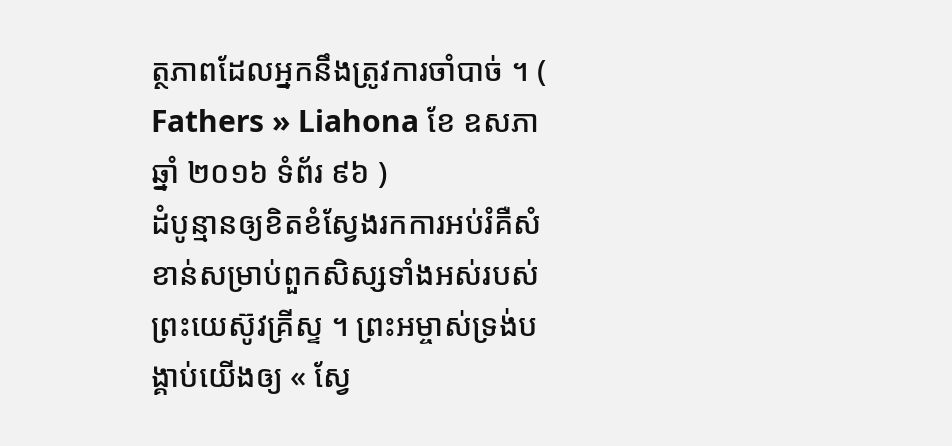ត្ថភាពដែលអ្នកនឹងត្រូវការចាំបាច់ ។ ( Fathers » Liahona ខែ ឧសភា ឆ្នាំ ២០១៦ ទំព័រ ៩៦ )
ដំបូន្មានឲ្យខិតខំស្វែងរកការអប់រំគឺសំខាន់សម្រាប់ពួកសិស្សទាំងអស់របស់ព្រះយេស៊ូវគ្រីស្ទ ។ ព្រះអម្ចាស់ទ្រង់បង្គាប់យើងឲ្យ « ស្វែ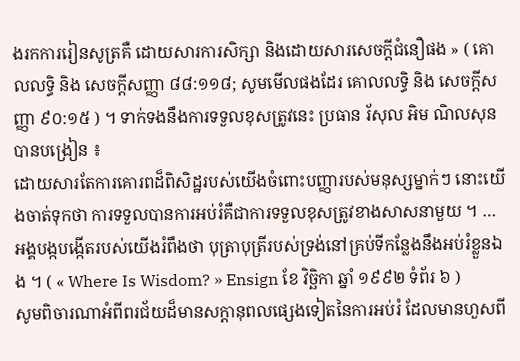ងរកការរៀនសូត្រគឺ ដោយសារការសិក្សា និងដោយសារសេចក្តីជំនឿផង » ( គោលលទ្ធិ និង សេចក្ដីសញ្ញា ៨៨:១១៨; សូមមើលផងដែរ គោលលទ្ធិ និង សេចក្ដីសញ្ញា ៩០:១៥ ) ។ ទាក់ទងនឹងការទទួលខុសត្រូវនេះ ប្រធាន រ័សុល អិម ណិលសុន បានបង្រៀន ៖
ដោយសារតែការគោរពដ៏ពិសិដ្ឋរបស់យើងចំពោះបញ្ញារបស់មនុស្សម្នាក់ៗ នោះយើងចាត់ទុកថា ការទទួលបានការអប់រំគឺជាការទទួលខុសត្រូវខាងសាសនាមួយ ។ … អង្គបង្កបង្កើតរបស់យើងរំពឹងថា បុត្រាបុត្រីរបស់ទ្រង់នៅគ្រប់ទីកន្លែងនឹងអប់រំខ្លួនឯង ។ ( « Where Is Wisdom? » Ensign ខែ វិច្ឆិកា ឆ្នាំ ១៩៩២ ទំព័រ ៦ )
សូមពិចារណាអំពីពរជ័យដ៏មានសក្តានុពលផ្សេងទៀតនៃការអប់រំ ដែលមានហួសពី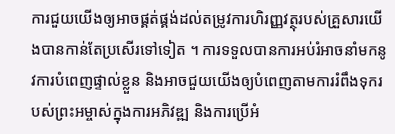ការជួយយើងឲ្យអាចផ្គត់ផ្គង់ដល់តម្រូវការហិរញ្ញវត្ថុរបស់គ្រួសារយើងបានកាន់តែប្រសើរទៅទៀត ។ ការទទួលបានការអប់រំអាចនាំមកនូវការបំពេញផ្ទាល់ខ្លួន និងអាចជួយយើងឲ្យបំពេញតាមការរំពឹងទុករបស់ព្រះអម្ចាស់ក្នុងការអភិវឌ្ឍ និងការប្រើអំ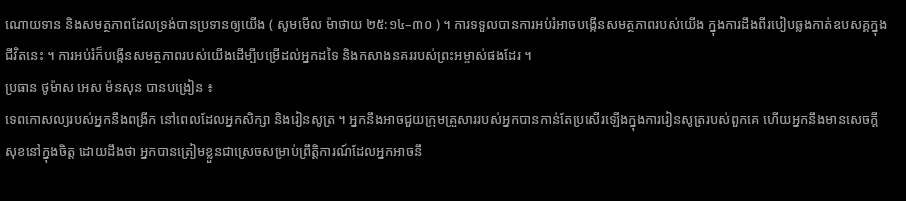ណោយទាន និងសមត្ថភាពដែលទ្រង់បានប្រទានឲ្យយើង ( សូមមើល ម៉ាថាយ ២៥:១៤–៣០ ) ។ ការទទួលបានការអប់រំអាចបង្កើនសមត្ថភាពរបស់យើង ក្នុងការដឹងពីរបៀបឆ្លងកាត់ឧបសគ្គក្នុងជីវិតនេះ ។ ការអប់រំក៏បង្កើនសមត្ថភាពរបស់យើងដើម្បីបម្រើដល់អ្នកដទៃ និងកសាងនគររបស់ព្រះអម្ចាស់ផងដែរ ។
ប្រធាន ថូម៉ាស អេស ម៉នសុន បានបង្រៀន ៖
ទេពកោសល្យរបស់អ្នកនឹងពង្រីក នៅពេលដែលអ្នកសិក្សា និងរៀនសូត្រ ។ អ្នកនឹងអាចជួយក្រុមគ្រួសាររបស់អ្នកបានកាន់តែប្រសើរឡើងក្នុងការរៀនសូត្ររបស់ពួកគេ ហើយអ្នកនឹងមានសេចក្ដីសុខនៅក្នុងចិត្ត ដោយដឹងថា អ្នកបានត្រៀមខ្លួនជាស្រេចសម្រាប់ព្រឹត្តិការណ៍ដែលអ្នកអាចនឹ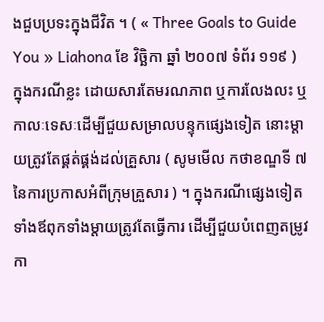ងជួបប្រទះក្នុងជីវិត ។ ( « Three Goals to Guide You » Liahona ខែ វិច្ឆិកា ឆ្នាំ ២០០៧ ទំព័រ ១១៩ )
ក្នុងករណីខ្លះ ដោយសារតែមរណភាព ឬការលែងលះ ឬកាលៈទេសៈដើម្បីជួយសម្រាលបន្ទុកផ្សេងទៀត នោះម្ដាយត្រូវតែផ្គត់ផ្គង់ដល់គ្រួសារ ( សូមមើល កថាខណ្ឌទី ៧ នៃការប្រកាសអំពីក្រុមគ្រួសារ ) ។ ក្នុងករណីផ្សេងទៀត ទាំងឪពុកទាំងម្ដាយត្រូវតែធ្វើការ ដើម្បីជួយបំពេញតម្រូវកា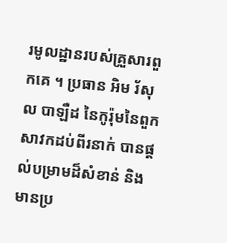រមូលដ្ឋានរបស់គ្រួសារពួកគេ ។ ប្រធាន អិម រ័សុល បាឡឺដ នៃកូរ៉ុមនៃពួកសាវកដប់ពីរនាក់ បានផ្តល់បម្រាមដ៏សំខាន់ និងមានប្រ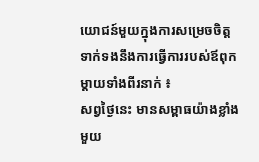យោជន៍មួយក្នុងការសម្រេចចិត្ត ទាក់ទងនឹងការធ្វើការរបស់ឪពុកម្ដាយទាំងពីរនាក់ ៖
សព្វថ្ងៃនេះ មានសម្ពាធយ៉ាងខ្លាំងមួយ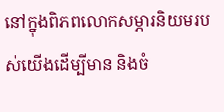នៅក្នុងពិភពលោកសម្ភារនិយមរបស់យើងដើម្បីមាន និងចំ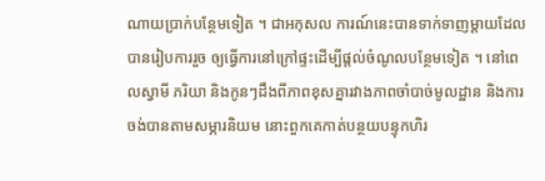ណាយប្រាក់បន្ថែមទៀត ។ ជាអកុសល ការណ៍នេះបានទាក់ទាញម្តាយដែលបានរៀបការរួច ឲ្យធ្វើការនៅក្រៅផ្ទះដើម្បីផ្តល់ចំណូលបន្ថែមទៀត ។ នៅពេលស្វាមី ភរិយា និងកូនៗដឹងពីភាពខុសគ្នារវាងភាពចាំបាច់មូលដ្ឋាន និងការចង់បានតាមសម្ភារនិយម នោះពួកគេកាត់បន្ថយបន្ទុកហិរ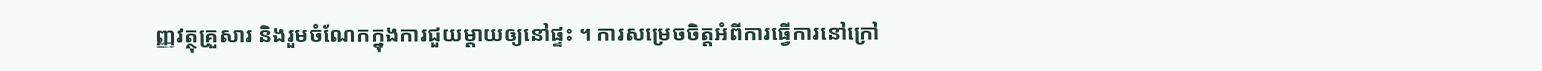ញ្ញវត្ថុគ្រួសារ និងរួមចំណែកក្នុងការជួយម្តាយឲ្យនៅផ្ទះ ។ ការសម្រេចចិត្តអំពីការធ្វើការនៅក្រៅ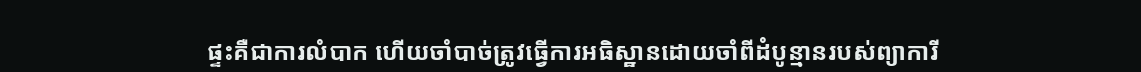ផ្ទះគឺជាការលំបាក ហើយចាំបាច់ត្រូវធ្វើការអធិស្ឋានដោយចាំពីដំបូន្មានរបស់ព្យាការី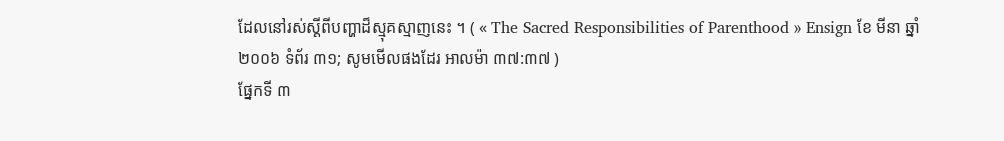ដែលនៅរស់ស្ដីពីបញ្ហាដ៏ស្មុគស្មាញនេះ ។ ( « The Sacred Responsibilities of Parenthood » Ensign ខែ មីនា ឆ្នាំ ២០០៦ ទំព័រ ៣១; សូមមើលផងដែរ អាលម៉ា ៣៧:៣៧ )
ផ្នែកទី ៣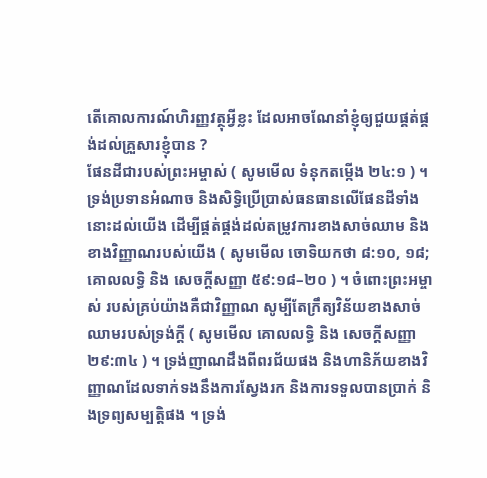តើគោលការណ៍ហិរញ្ញវត្ថុអ្វីខ្លះ ដែលអាចណែនាំខ្ញុំឲ្យជួយផ្គត់ផ្គង់ដល់គ្រួសារខ្ញុំបាន ?
ផែនដីជារបស់ព្រះអម្ចាស់ ( សូមមើល ទំនុកតម្កើង ២៤:១ ) ។ ទ្រង់ប្រទានអំណាច និងសិទ្ធិប្រើប្រាស់ធនធានលើផែនដីទាំងនោះដល់យើង ដើម្បីផ្គត់ផ្គង់ដល់តម្រូវការខាងសាច់ឈាម និងខាងវិញ្ញាណរបស់យើង ( សូមមើល ចោទិយកថា ៨:១០, ១៨; គោលលទ្ធិ និង សេចក្តីសញ្ញា ៥៩:១៨–២០ ) ។ ចំពោះព្រះអម្ចាស់ របស់គ្រប់យ៉ាងគឺជាវិញ្ញាណ សូម្បីតែក្រឹត្យវិន័យខាងសាច់ឈាមរបស់ទ្រង់ក្ដី ( សូមមើល គោលលទ្ធិ និង សេចក្ដីសញ្ញា ២៩:៣៤ ) ។ ទ្រង់ញាណដឹងពីពរជ័យផង និងហានិភ័យខាងវិញ្ញាណដែលទាក់ទងនឹងការស្វែងរក និងការទទួលបានប្រាក់ និងទ្រព្យសម្បត្តិផង ។ ទ្រង់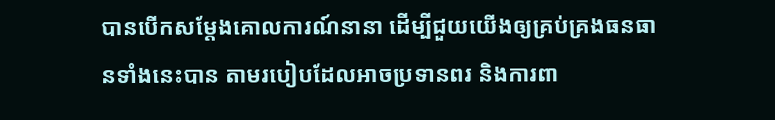បានបើកសម្ដែងគោលការណ៍នានា ដើម្បីជួយយើងឲ្យគ្រប់គ្រងធនធានទាំងនេះបាន តាមរបៀបដែលអាចប្រទានពរ និងការពា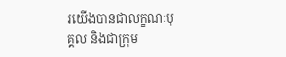រយើងបានជាលក្ខណៈបុគ្គល និងជាក្រុម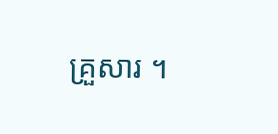គ្រួសារ ។